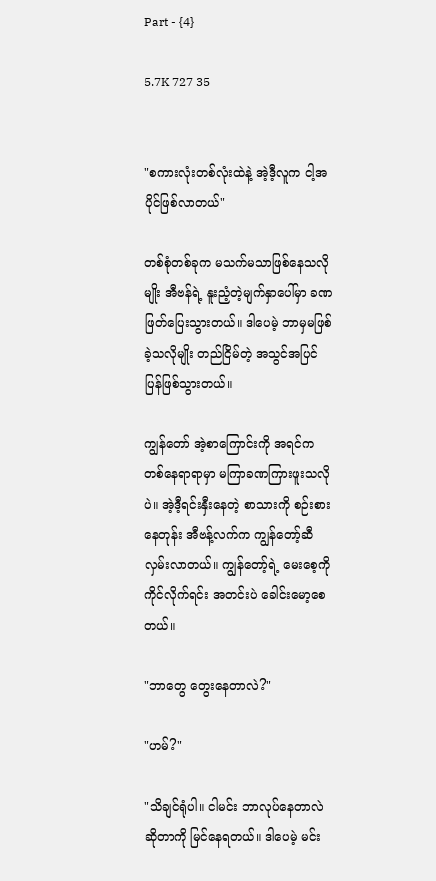Part - {4}

5.7K 727 35


"စကားလုံးတစ်လုံးထဲနဲ့ အဲ့ဒီ့လူက ငါ့အပိုင်ဖြစ်လာတယ်"

တစ်စုံတစ်ခုက မသက်မသာဖြစ်နေသလိုမျိုး အီဗန်ရဲ့ နူးညံ့တဲ့မျက်နှာပေါ်မှာ ခဏဖြတ်ပြေးသွားတယ်။ ဒါပေမဲ့ ဘာမှမဖြစ်ခဲ့သလိုမျိုး တည်ငြိမ်တဲ့ အသွင်အပြင် ပြန်ဖြစ်သွားတယ်။

ကျွန်တော် အဲ့စာကြောင်းကို အရင်က တစ်နေရာရာမှာ မကြာခဏကြားဖူးသလိုပဲ။ အဲ့ဒီ့ရင်းနှီးနေတဲ့ စာသားကို စဉ်းစားနေတုန်း အီဗန့်လက်က ကျွန်တော့်ဆီ လှမ်းလာတယ်။ ကျွန်တော့်ရဲ့ မေးစေ့ကို ကိုင်လိုက်ရင်း အတင်းပဲ ခေါင်းမော့စေတယ်။

"ဘာတွေ တွေးနေတာလဲ?"

"ဟမ်?"

"သိချင်ရုံပါ။ ငါမင်း ဘာလုပ်နေတာလဲဆိုတာကို မြင်နေရတယ်။ ဒါပေမဲ့ မင်း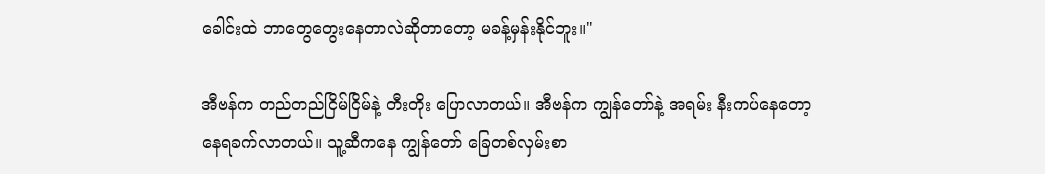ခေါင်းထဲ ဘာတွေတွေးနေတာလဲဆိုတာတော့ မခန့်မှန်းနိုင်ဘူး။"

အီဗန်က တည်တည်ငြိမ်ငြိမ်နဲ့ တီးတိုး ပြောလာတယ်။ အီဗန်က ကျွန်တော်နဲ့ အရမ်း နီးကပ်နေတော့ နေရခက်လာတယ်။ သူ့ဆီကနေ ကျွန်တော် ခြေတစ်လှမ်းစာ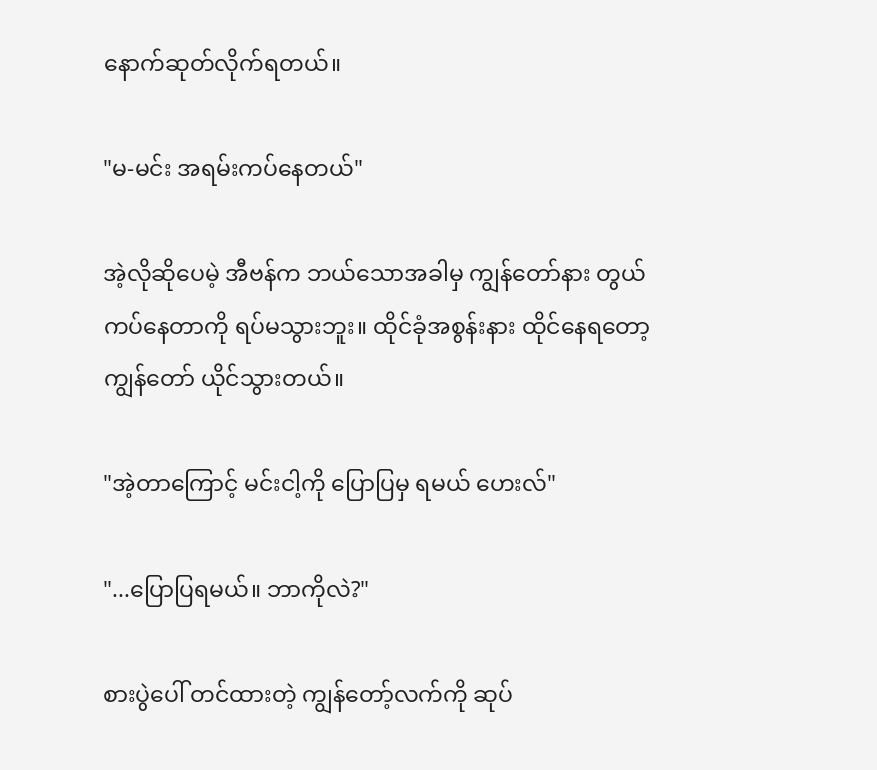နောက်ဆုတ်လိုက်ရတယ်။

"မ-မင်း အရမ်းကပ်နေတယ်"

အဲ့လိုဆိုပေမဲ့ အီဗန်က ဘယ်သောအခါမှ ကျွန်တော်နား တွယ်ကပ်နေတာကို ရပ်မသွားဘူး။ ထိုင်ခုံအစွန်းနား ထိုင်နေရတော့ ကျွန်တော် ယိုင်သွားတယ်။

"အဲ့တာကြောင့် မင်းငါ့ကို ပြောပြမှ ရမယ် ဟေးလ်"

"...ပြောပြရမယ်။ ဘာကိုလဲ?"

စားပွဲပေါ် တင်ထားတဲ့ ကျွန်တော့်လက်ကို ဆုပ်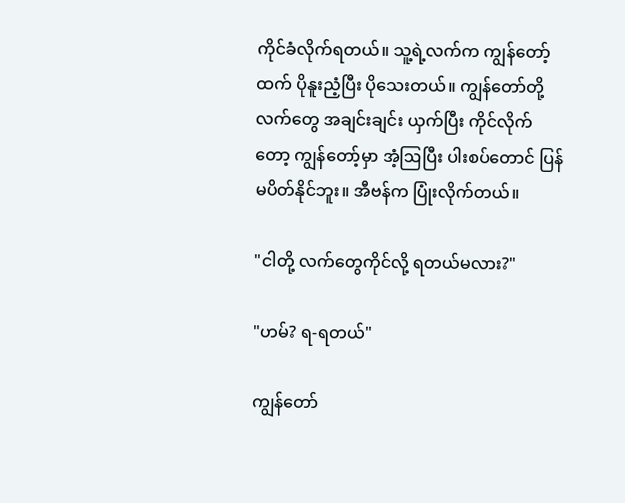ကိုင်ခံလိုက်ရတယ်။ သူ့ရဲ့လက်က ကျွန်တော့်ထက် ပိုနူးညံ့ပြီး ပိုသေးတယ်။ ကျွန်တော်တို့လက်တွေ အချင်းချင်း ယှက်ပြီး ကိုင်လိုက်တော့ ကျွန်တော့်မှာ အံ့ဩပြီး ပါးစပ်တောင် ပြန်မပိတ်နိုင်ဘူး။ အီဗန်က ပြုံးလိုက်တယ်။

"ငါတို့ လက်တွေကိုင်လို့ ရတယ်မလား?"

"ဟမ်? ရ-ရတယ်"

ကျွန်တော်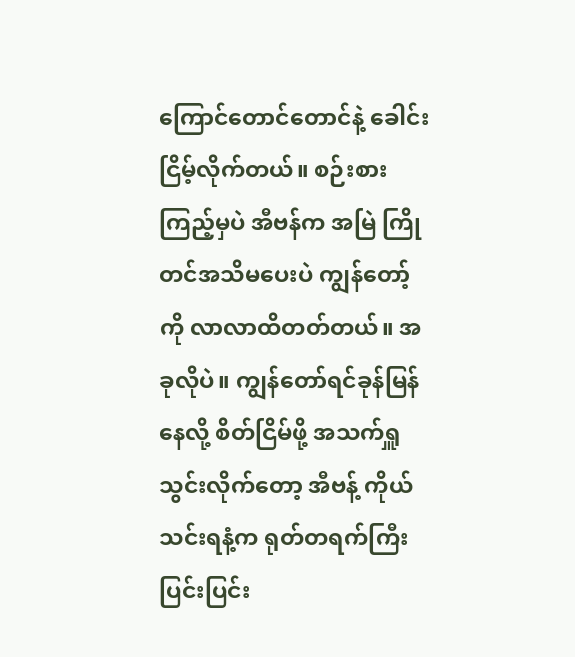ကြောင်တောင်တောင်နဲ့ ခေါင်းငြိမ့်လိုက်တယ်။ စဉ်းစားကြည့်မှပဲ အီဗန်က အမြဲ ကြိုတင်အသိမပေးပဲ ကျွန်တော့်ကို လာလာထိတတ်တယ်။ အခုလိုပဲ။ ကျွန်တော်ရင်ခုန်မြန်နေလို့ စိတ်ငြိမ်ဖို့ အသက်ရှူသွင်းလိုက်တော့ အီဗန့် ကိုယ်သင်းရနံ့က ရုတ်တရက်ကြီး ပြင်းပြင်း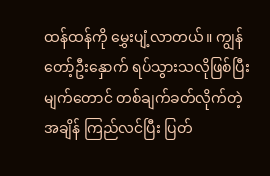ထန်ထန်ကို မွှေးပျံ့လာတယ်။ ကျွန်တော့်ဦးနှောက် ရပ်သွားသလိုဖြစ်ပြီး မျက်တောင် တစ်ချက်ခတ်လိုက်တဲ့အချိန် ကြည်လင်ပြီး ပြတ်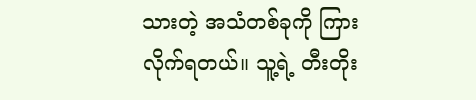သားတဲ့ အသံတစ်ခုကို ကြားလိုက်ရတယ်။ သူ့ရဲ့ တီးတိုး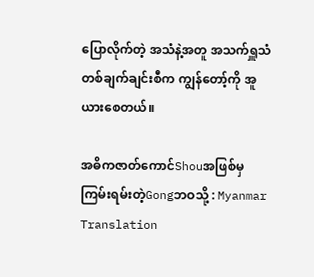ပြောလိုက်တဲ့ အသံနဲ့အတူ အသက်ရှူသံ တစ်ချက်ချင်းစီက ကျွန်တော့်ကို အူယားစေတယ်။

အဓိကဇာတ်ကောင်Shouအဖြစ်မှ ကြမ်းရမ်းတဲ့Gongဘဝသို့ : Myanmar Translation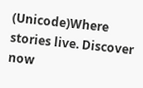(Unicode)Where stories live. Discover now